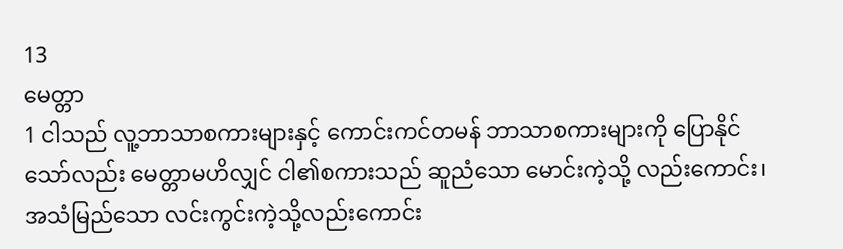13
မေတ္တာ
1 ငါသည် လူ့ဘာသာစကားများနှင့် ကောင်းကင်တမန် ဘာသာစကားများကို ပြောနိုင်သော်လည်း မေတ္တာမဟိလျှင် ငါ၏စကားသည် ဆူညံသော မောင်းကဲ့သို့ လည်းကောင်း၊ အသံမြည်သော လင်းကွင်းကဲ့သို့လည်းကောင်း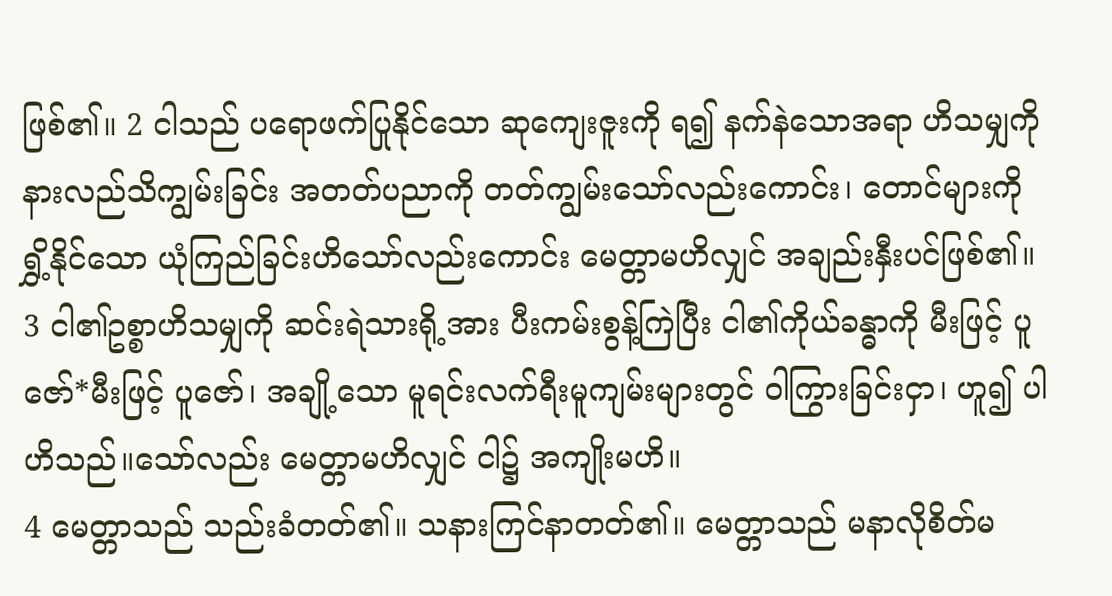ဖြစ်၏။ 2 ငါသည် ပရောဖက်ပြုနိုင်သော ဆုကျေးဇူးကို ရ၍ နက်နဲသောအရာ ဟိသမျှကို နားလည်သိကျွမ်းခြင်း အတတ်ပညာကို တတ်ကျွမ်းသော်လည်းကောင်း၊ တောင်များကို ရွှိ့နိုင်သော ယုံကြည်ခြင်းဟိသော်လည်းကောင်း မေတ္တာမဟိလျှင် အချည်းနှီးပင်ဖြစ်၏။ 3 ငါ၏ဥစ္စာဟိသမျှကို ဆင်းရဲသားရို့အား ပီးကမ်းစွန့်ကြဲပြီး ငါ၏ကိုယ်ခန္ဓာကို မီးဖြင့် ပူဇော်*မီးဖြင့် ပူဇော်၊ အချို့သော မူရင်းလက်ရီးမူကျမ်းများတွင် ဝါကြွားခြင်းငှာ၊ ဟူ၍ ပါဟိသည်။သော်လည်း မေတ္တာမဟိလျှင် ငါ၌ အကျိုးမဟိ။
4 မေတ္တာသည် သည်းခံတတ်၏။ သနားကြင်နာတတ်၏။ မေတ္တာသည် မနာလိုစိတ်မ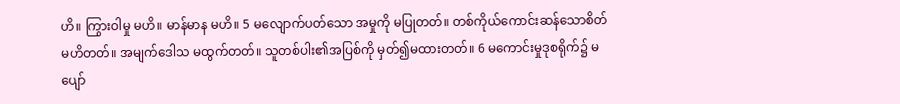ဟိ။ ကြွားဝါမှု မဟိ။ မာန်မာန မဟိ။ 5 မလျောက်ပတ်သော အမှုကို မပြုတတ်။ တစ်ကိုယ်ကောင်းဆန်သောစိတ် မဟိတတ်။ အမျက်ဒေါသ မထွက်တတ်။ သူတစ်ပါး၏အပြစ်ကို မှတ်၍မထားတတ်။ 6 မကောင်းမှုဒုစရိုက်၌ မပျော်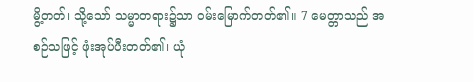မွိ့တတ်၊ သို့သော် သမ္မာတရား၌သာ ဝမ်းမြောက်တတ်၏။ 7 မေတ္တာသည် အစဉ်သဖြင့် ဖုံးအုပ်ပီးတတ်၏၊ ယုံ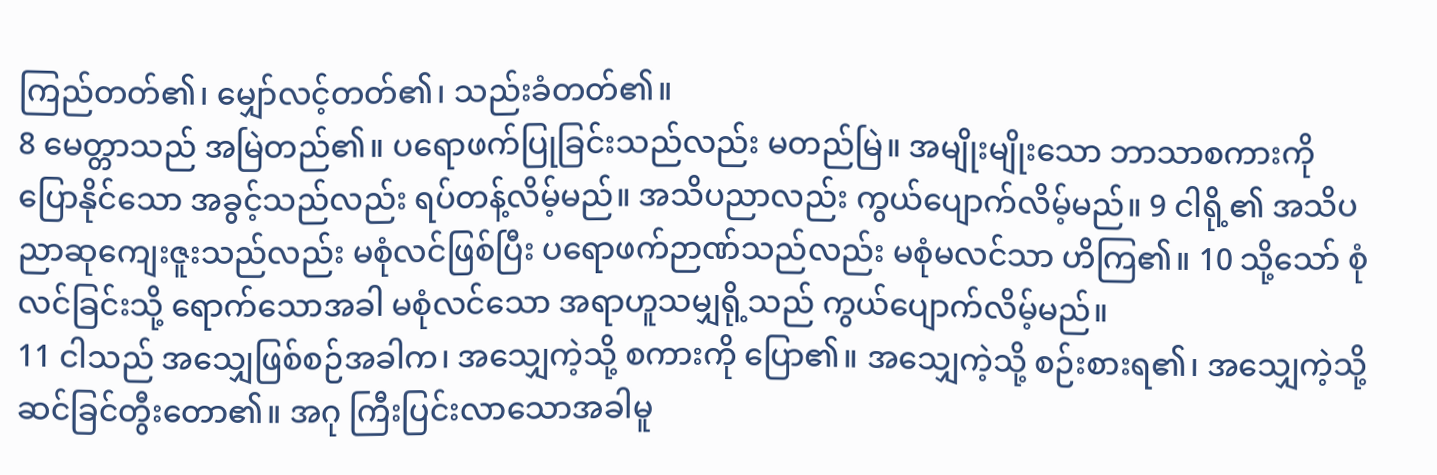ကြည်တတ်၏၊ မျှော်လင့်တတ်၏၊ သည်းခံတတ်၏။
8 မေတ္တာသည် အမြဲတည်၏။ ပရောဖက်ပြုခြင်းသည်လည်း မတည်မြဲ။ အမျိုးမျိုးသော ဘာသာစကားကို ပြောနိုင်သော အခွင့်သည်လည်း ရပ်တန့်လိမ့်မည်။ အသိပညာလည်း ကွယ်ပျောက်လိမ့်မည်။ 9 ငါရို့၏ အသိပညာဆုကျေးဇူးသည်လည်း မစုံလင်ဖြစ်ပြီး ပရောဖက်ဉာဏ်သည်လည်း မစုံမလင်သာ ဟိကြ၏။ 10 သို့သော် စုံလင်ခြင်းသို့ ရောက်သောအခါ မစုံလင်သော အရာဟူသမျှရို့သည် ကွယ်ပျောက်လိမ့်မည်။
11 ငါသည် အသျှေဖြစ်စဉ်အခါက၊ အသျှေကဲ့သို့ စကားကို ပြော၏။ အသျှေကဲ့သို့ စဉ်းစားရ၏၊ အသျှေကဲ့သို့ ဆင်ခြင်တွီးတော၏။ အဂု ကြီးပြင်းလာသောအခါမူ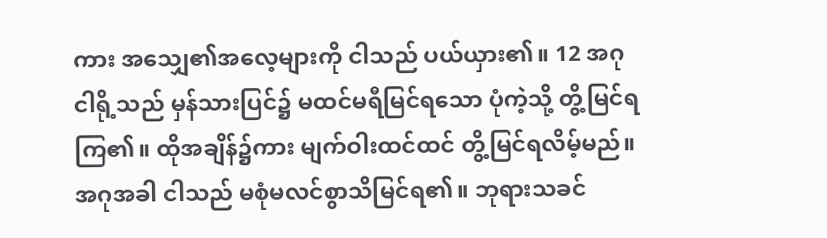ကား အသျှေ၏အလေ့များကို ငါသည် ပယ်ယှား၏။ 12 အဂု ငါရို့သည် မှန်သားပြင်၌ မထင်မရီမြင်ရသော ပုံကဲ့သို့ တွိ့မြင်ရကြ၏။ ထိုအချိန်၌ကား မျက်ဝါးထင်ထင် တွိ့မြင်ရလိမ့်မည်။ အဂုအခါ ငါသည် မစုံမလင်စွာသိမြင်ရ၏။ ဘုရားသခင်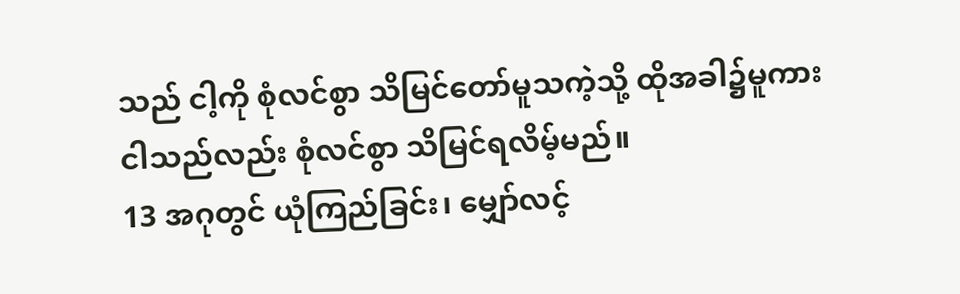သည် ငါ့ကို စုံလင်စွာ သိမြင်တော်မူသကဲ့သို့ ထိုအခါ၌မူကား ငါသည်လည်း စုံလင်စွာ သိမြင်ရလိမ့်မည်။
13 အဂုတွင် ယုံကြည်ခြင်း၊ မျှော်လင့်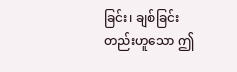ခြင်း၊ ချစ်ခြင်းတည်းဟူသော ဤ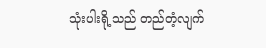သုံးပါးရို့သည် တည်တံ့လျက်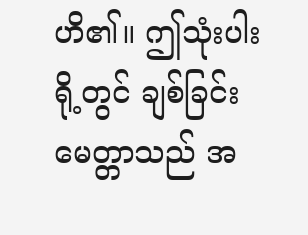ဟိ၏။ ဤသုံးပါးရို့တွင် ချစ်ခြင်း မေတ္တာသည် အ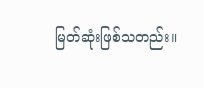မြတ်ဆုံးဖြစ်သတည်း။